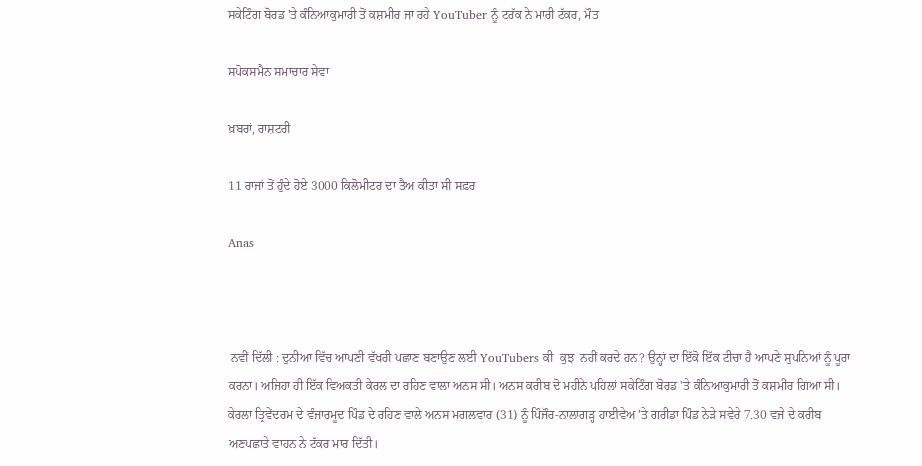ਸਕੇਟਿੰਗ ਬੋਰਡ 'ਤੇ ਕੰਨਿਆਕੁਮਾਰੀ ਤੋਂ ਕਸ਼ਮੀਰ ਜਾ ਰਹੇ YouTuber ਨੂੰ ਟਰੱਕ ਨੇ ਮਾਰੀ ਟੱਕਰ, ਮੌਤ

ਸਪੋਕਸਮੈਨ ਸਮਾਚਾਰ ਸੇਵਾ

ਖ਼ਬਰਾਂ, ਰਾਸ਼ਟਰੀ

11 ਰਾਜਾਂ ਤੋਂ ਹੁੰਦੇ ਹੋਏ 3000 ਕਿਲੋਮੀਟਰ ਦਾ ਤੈਅ ਕੀਤਾ ਸੀ ਸਫ਼ਰ

Anas



 ਨਵੀਂ ਦਿੱਲੀ : ਦੁਨੀਆ ਵਿੱਚ ਆਪਣੀ ਵੱਖਰੀ ਪਛਾਣ ਬਣਾਉਣ ਲਈ YouTubers ਕੀ  ਕੁਝ  ਨਹੀਂ ਕਰਦੇ ਹਨ? ਉਨ੍ਹਾਂ ਦਾ ਇੱਕੋ ਇੱਕ ਟੀਚਾ ਹੈ ਆਪਣੇ ਸੁਪਨਿਆਂ ਨੂੰ ਪੂਰਾ ਕਰਨਾ। ਅਜਿਹਾ ਹੀ ਇੱਕ ਵਿਅਕਤੀ ਕੇਰਲ ਦਾ ਰਹਿਣ ਵਾਲਾ ਅਨਸ ਸੀ। ਅਨਸ ਕਰੀਬ ਦੋ ਮਹੀਨੇ ਪਹਿਲਾਂ ਸਕੇਟਿੰਗ ਬੋਰਡ 'ਤੇ ਕੰਨਿਆਕੁਮਾਰੀ ਤੋਂ ਕਸ਼ਮੀਰ ਗਿਆ ਸੀ। ਕੇਰਲਾ ਤ੍ਰਿਵੇਂਦਰਮ ਦੇ ਵੰਜਾਰਮੂਦ ਪਿੰਡ ਦੇ ਰਹਿਣ ਵਾਲੇ ਅਨਸ ਮਗਲਵਾਰ (31) ਨੂੰ ਪਿੰਜੌਰ-ਨਾਲਾਗੜ੍ਹ ਹਾਈਵੇਅ 'ਤੇ ਗਰੀਡਾ ਪਿੰਡ ਨੇੜੇ ਸਵੇਰੇ 7.30 ਵਜੇ ਦੇ ਕਰੀਬ ਅਣਪਛਾਤੇ ਵਾਹਨ ਨੇ ਟੱਕਰ ਮਾਰ ਦਿੱਤੀ।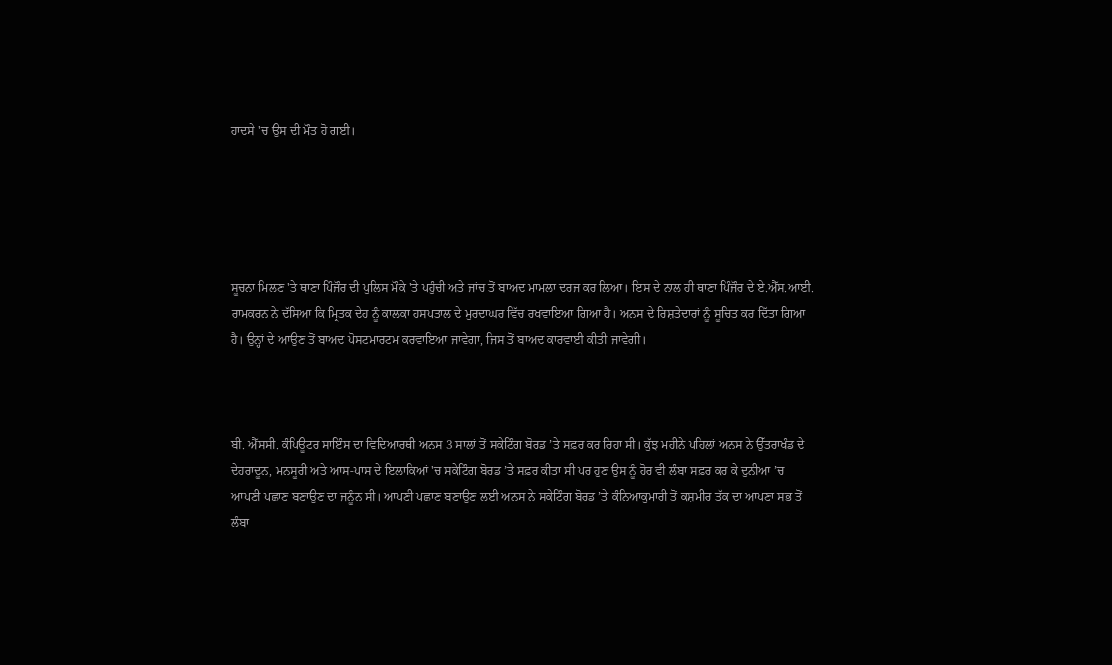ਹਾਦਸੇ 'ਚ ਉਸ ਦੀ ਮੌਤ ਹੋ ਗਈ।





ਸੂਚਨਾ ਮਿਲਣ 'ਤੇ ਥਾਣਾ ਪਿੰਜੌਰ ਦੀ ਪੁਲਿਸ ਮੌਕੇ 'ਤੇ ਪਹੁੰਚੀ ਅਤੇ ਜਾਂਚ ਤੋਂ ਬਾਅਦ ਮਾਮਲਾ ਦਰਜ ਕਰ ਲਿਆ। ਇਸ ਦੇ ਨਾਲ ਹੀ ਥਾਣਾ ਪਿੰਜੌਰ ਦੇ ਏ.ਐੱਸ.ਆਈ. ਰਾਮਕਰਨ ਨੇ ਦੱਸਿਆ ਕਿ ਮ੍ਰਿਤਕ ਦੇਹ ਨੂੰ ਕਾਲਕਾ ਹਸਪਤਾਲ ਦੇ ਮੁਰਦਾਘਰ ਵਿੱਚ ਰਖਵਾਇਆ ਗਿਆ ਹੈ। ਅਨਸ ਦੇ ਰਿਸ਼ਤੇਦਾਰਾਂ ਨੂੰ ਸੂਚਿਤ ਕਰ ਦਿੱਤਾ ਗਿਆ ਹੈ। ਉਨ੍ਹਾਂ ਦੇ ਆਉਣ ਤੋਂ ਬਾਅਦ ਪੋਸਟਮਾਰਟਮ ਕਰਵਾਇਆ ਜਾਵੇਗਾ, ਜਿਸ ਤੋਂ ਬਾਅਦ ਕਾਰਵਾਈ ਕੀਤੀ ਜਾਵੇਗੀ।



ਬੀ. ਐੱਸਸੀ. ਕੰਪਿਊਟਰ ਸਾਇੰਸ ਦਾ ਵਿਦਿਆਰਥੀ ਅਨਸ 3 ਸਾਲਾਂ ਤੋਂ ਸਕੇਟਿੰਗ ਬੋਰਡ ’ਤੇ ਸਫ਼ਰ ਕਰ ਰਿਹਾ ਸੀ। ਕੁੱਝ ਮਹੀਨੇ ਪਹਿਲਾਂ ਅਨਸ ਨੇ ਉੱਤਰਾਖੰਡ ਦੇ ਦੇਹਰਾਦੂਨ, ਮਨਸੂਰੀ ਅਤੇ ਆਸ-ਪਾਸ ਦੇ ਇਲਾਕਿਆਂ 'ਚ ਸਕੇਟਿੰਗ ਬੋਰਡ ’ਤੇ ਸਫ਼ਰ ਕੀਤਾ ਸੀ ਪਰ ਹੁਣ ਉਸ ਨੂੰ ਹੋਰ ਵੀ ਲੰਬਾ ਸਫ਼ਰ ਕਰ ਕੇ ਦੁਨੀਆ ’ਚ ਆਪਣੀ ਪਛਾਣ ਬਣਾਉਣ ਦਾ ਜਨੂੰਨ ਸੀ। ਆਪਣੀ ਪਛਾਣ ਬਣਾਉਣ ਲਈ ਅਨਸ ਨੇ ਸਕੇਟਿੰਗ ਬੋਰਡ ’ਤੇ ਕੰਨਿਆਕੁਮਾਰੀ ਤੋਂ ਕਸ਼ਮੀਰ ਤੱਕ ਦਾ ਆਪਣਾ ਸਭ ਤੋਂ ਲੰਬਾ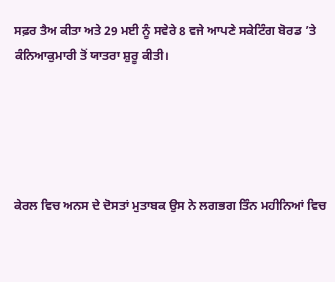ਸਫ਼ਰ ਤੈਅ ਕੀਤਾ ਅਤੇ 29 ਮਈ ਨੂੰ ਸਵੇਰੇ 8 ਵਜੇ ਆਪਣੇ ਸਕੇਟਿੰਗ ਬੋਰਡ ’ਤੇ ਕੰਨਿਆਕੁਮਾਰੀ ਤੋਂ ਯਾਤਰਾ ਸ਼ੁਰੂ ਕੀਤੀ।





ਕੇਰਲ ਵਿਚ ਅਨਸ ਦੇ ਦੋਸਤਾਂ ਮੁਤਾਬਕ ਉਸ ਨੇ ਲਗਭਗ ਤਿੰਨ ਮਹੀਨਿਆਂ ਵਿਚ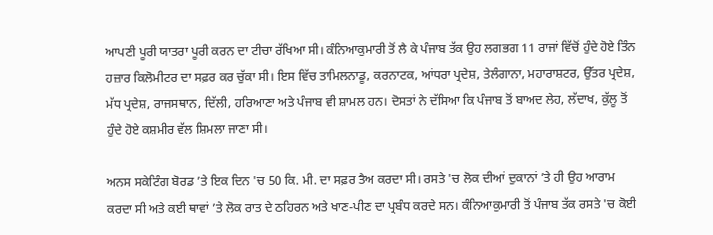ਆਪਣੀ ਪੂਰੀ ਯਾਤਰਾ ਪੂਰੀ ਕਰਨ ਦਾ ਟੀਚਾ ਰੱਖਿਆ ਸੀ। ਕੰਨਿਆਕੁਮਾਰੀ ਤੋਂ ਲੈ ਕੇ ਪੰਜਾਬ ਤੱਕ ਉਹ ਲਗਭਗ 11 ਰਾਜਾਂ ਵਿੱਚੋਂ ਹੁੰਦੇ ਹੋਏ ਤਿੰਨ ਹਜ਼ਾਰ ਕਿਲੋਮੀਟਰ ਦਾ ਸਫ਼ਰ ਕਰ ਚੁੱਕਾ ਸੀ। ਇਸ ਵਿੱਚ ਤਾਮਿਲਨਾਡੂ, ਕਰਨਾਟਕ, ਆਂਧਰਾ ਪ੍ਰਦੇਸ਼, ਤੇਲੰਗਾਨਾ, ਮਹਾਰਾਸ਼ਟਰ, ਉੱਤਰ ਪ੍ਰਦੇਸ਼, ਮੱਧ ਪ੍ਰਦੇਸ਼, ਰਾਜਸਥਾਨ, ਦਿੱਲੀ, ਹਰਿਆਣਾ ਅਤੇ ਪੰਜਾਬ ਵੀ ਸ਼ਾਮਲ ਹਨ। ਦੋਸਤਾਂ ਨੇ ਦੱਸਿਆ ਕਿ ਪੰਜਾਬ ਤੋਂ ਬਾਅਦ ਲੇਹ, ਲੱਦਾਖ, ਕੁੱਲੂ ਤੋਂ ਹੁੰਦੇ ਹੋਏ ਕਸ਼ਮੀਰ ਵੱਲ ਸ਼ਿਮਲਾ ਜਾਣਾ ਸੀ।

ਅਨਸ ਸਕੇਟਿੰਗ ਬੋਰਡ ’ਤੇ ਇਕ ਦਿਨ 'ਚ 50 ਕਿ. ਮੀ. ਦਾ ਸਫ਼ਰ ਤੈਅ ਕਰਦਾ ਸੀ। ਰਸਤੇ 'ਚ ਲੋਕ ਦੀਆਂ ਦੁਕਾਨਾਂ ’ਤੇ ਹੀ ਉਹ ਆਰਾਮ ਕਰਦਾ ਸੀ ਅਤੇ ਕਈ ਥਾਵਾਂ ’ਤੇ ਲੋਕ ਰਾਤ ਦੇ ਠਹਿਰਨ ਅਤੇ ਖਾਣ-ਪੀਣ ਦਾ ਪ੍ਰਬੰਧ ਕਰਦੇ ਸਨ। ਕੰਨਿਆਕੁਮਾਰੀ ਤੋਂ ਪੰਜਾਬ ਤੱਕ ਰਸਤੇ 'ਚ ਕੋਈ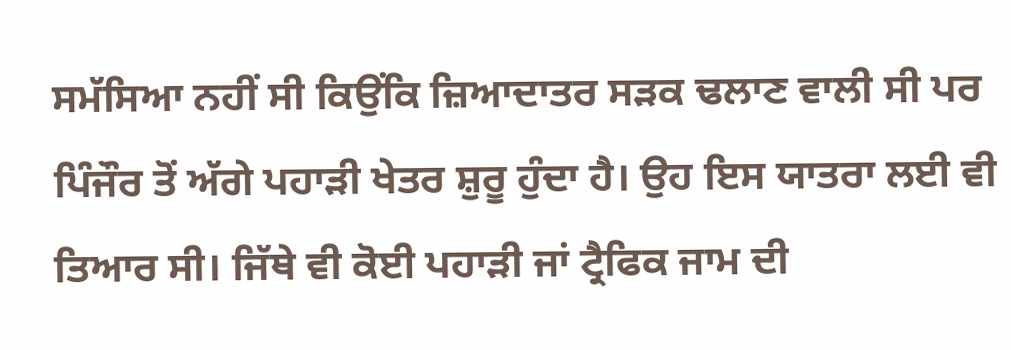ਸਮੱਸਿਆ ਨਹੀਂ ਸੀ ਕਿਉਂਕਿ ਜ਼ਿਆਦਾਤਰ ਸੜਕ ਢਲਾਣ ਵਾਲੀ ਸੀ ਪਰ ਪਿੰਜੌਰ ਤੋਂ ਅੱਗੇ ਪਹਾੜੀ ਖੇਤਰ ਸ਼ੁਰੂ ਹੁੰਦਾ ਹੈ। ਉਹ ਇਸ ਯਾਤਰਾ ਲਈ ਵੀ ਤਿਆਰ ਸੀ। ਜਿੱਥੇ ਵੀ ਕੋਈ ਪਹਾੜੀ ਜਾਂ ਟ੍ਰੈਫਿਕ ਜਾਮ ਦੀ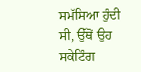ਸਮੱਸਿਆ ਹੁੰਦੀ ਸੀ, ਉੱਥੋਂ ਉਹ ਸਕੇਟਿੰਗ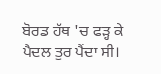ਬੋਰਡ ਹੱਥ 'ਚ ਫੜ੍ਹ ਕੇ ਪੈਦਲ ਤੁਰ ਪੈਂਦਾ ਸੀ।